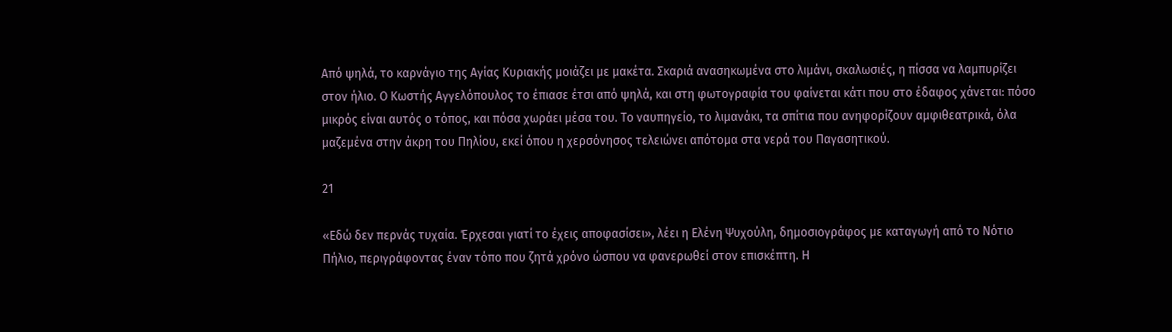Από ψηλά, το καρνάγιο της Αγίας Κυριακής μοιάζει με μακέτα. Σκαριά ανασηκωμένα στο λιμάνι, σκαλωσιές, η πίσσα να λαμπυρίζει στον ήλιο. Ο Κωστής Αγγελόπουλος το έπιασε έτσι από ψηλά, και στη φωτογραφία του φαίνεται κάτι που στο έδαφος χάνεται: πόσο μικρός είναι αυτός ο τόπος, και πόσα χωράει μέσα του. Το ναυπηγείο, το λιμανάκι, τα σπίτια που ανηφορίζουν αμφιθεατρικά, όλα μαζεμένα στην άκρη του Πηλίου, εκεί όπου η χερσόνησος τελειώνει απότομα στα νερά του Παγασητικού.

21

«Εδώ δεν περνάς τυχαία. Έρχεσαι γιατί το έχεις αποφασίσει», λέει η Ελένη Ψυχούλη, δημοσιογράφος με καταγωγή από το Νότιο Πήλιο, περιγράφοντας έναν τόπο που ζητά χρόνο ώσπου να φανερωθεί στον επισκέπτη. Η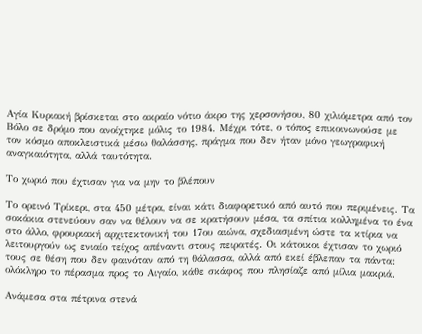Αγία Κυριακή βρίσκεται στο ακραίο νότιο άκρο της χερσονήσου, 80 χιλιόμετρα από τον Βόλο σε δρόμο που ανοίχτηκε μόλις το 1984. Μέχρι τότε, ο τόπος επικοινωνούσε με τον κόσμο αποκλειστικά μέσω θαλάσσης, πράγμα που δεν ήταν μόνο γεωγραφική αναγκαιότητα, αλλά ταυτότητα.

Το χωριό που έχτισαν για να μην το βλέπουν

Το ορεινό Τρίκερι, στα 450 μέτρα, είναι κάτι διαφορετικό από αυτό που περιμένεις. Τα σοκάκια στενεύουν σαν να θέλουν να σε κρατήσουν μέσα, τα σπίτια κολλημένα το ένα στο άλλο, φρουριακή αρχιτεκτονική του 17ου αιώνα, σχεδιασμένη ώστε τα κτίρια να λειτουργούν ως ενιαίο τείχος απέναντι στους πειρατές. Οι κάτοικοι έχτισαν το χωριό τους σε θέση που δεν φαινόταν από τη θάλασσα, αλλά από εκεί έβλεπαν τα πάντα: ολόκληρο το πέρασμα προς το Αιγαίο, κάθε σκάφος που πλησίαζε από μίλια μακριά.

Ανάμεσα στα πέτρινα στενά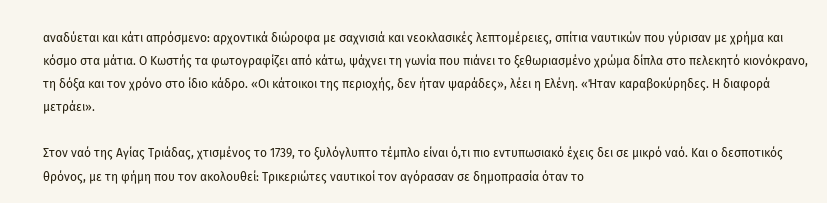αναδύεται και κάτι απρόσμενο: αρχοντικά διώροφα με σαχνισιά και νεοκλασικές λεπτομέρειες, σπίτια ναυτικών που γύρισαν με χρήμα και κόσμο στα μάτια. Ο Κωστής τα φωτογραφίζει από κάτω, ψάχνει τη γωνία που πιάνει το ξεθωριασμένο χρώμα δίπλα στο πελεκητό κιονόκρανο, τη δόξα και τον χρόνο στο ίδιο κάδρο. «Οι κάτοικοι της περιοχής, δεν ήταν ψαράδες», λέει η Ελένη. «Ήταν καραβοκύρηδες. Η διαφορά μετράει».

Στον ναό της Αγίας Τριάδας, χτισμένος το 1739, το ξυλόγλυπτο τέμπλο είναι ό,τι πιο εντυπωσιακό έχεις δει σε μικρό ναό. Και ο δεσποτικός θρόνος, με τη φήμη που τον ακολουθεί: Τρικεριώτες ναυτικοί τον αγόρασαν σε δημοπρασία όταν το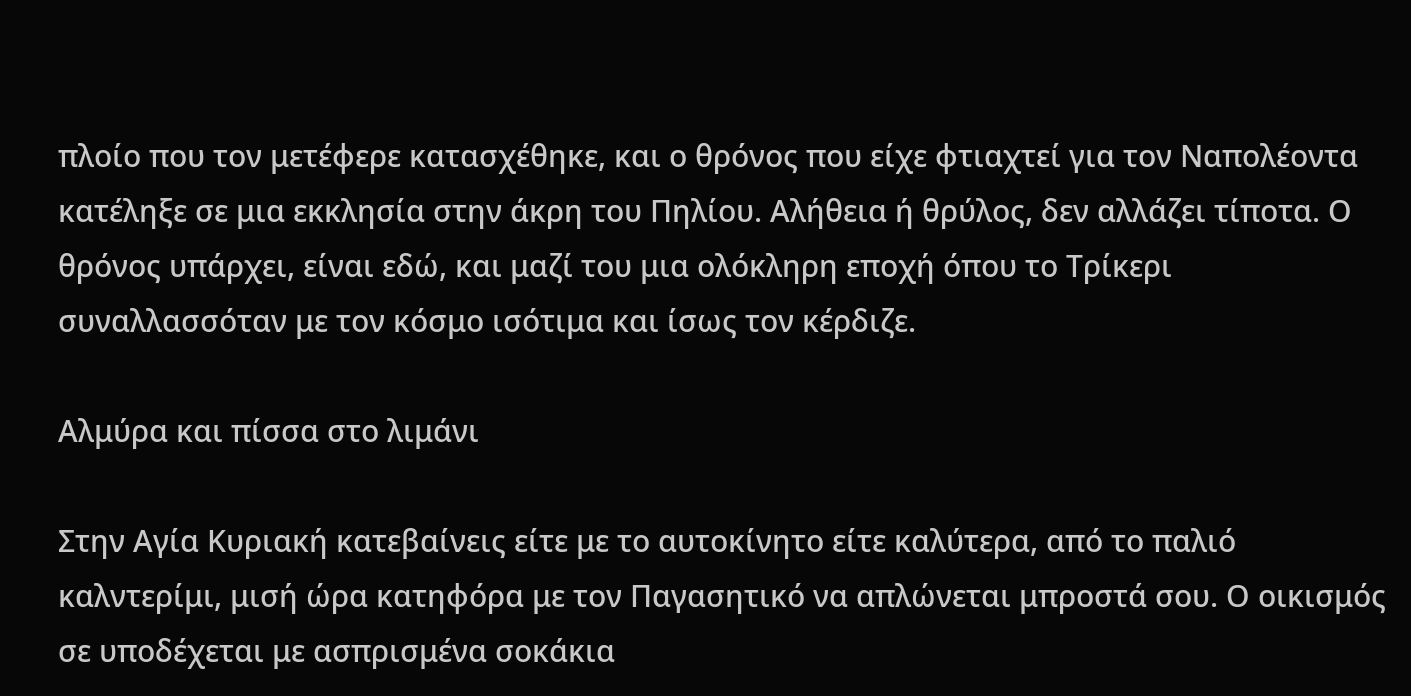πλοίο που τον μετέφερε κατασχέθηκε, και ο θρόνος που είχε φτιαχτεί για τον Ναπολέοντα κατέληξε σε μια εκκλησία στην άκρη του Πηλίου. Αλήθεια ή θρύλος, δεν αλλάζει τίποτα. Ο θρόνος υπάρχει, είναι εδώ, και μαζί του μια ολόκληρη εποχή όπου το Τρίκερι συναλλασσόταν με τον κόσμο ισότιμα και ίσως τον κέρδιζε.

Αλμύρα και πίσσα στο λιμάνι

Στην Αγία Κυριακή κατεβαίνεις είτε με το αυτοκίνητο είτε καλύτερα, από το παλιό καλντερίμι, μισή ώρα κατηφόρα με τον Παγασητικό να απλώνεται μπροστά σου. Ο οικισμός σε υποδέχεται με ασπρισμένα σοκάκια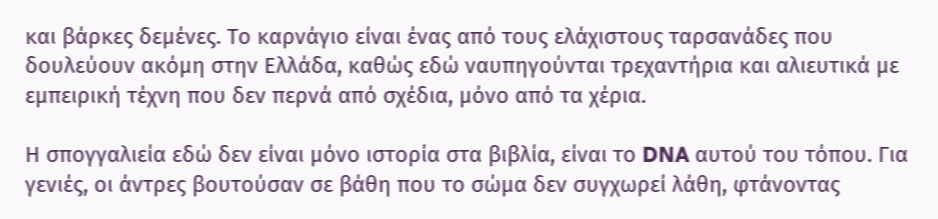και βάρκες δεμένες. Το καρνάγιο είναι ένας από τους ελάχιστους ταρσανάδες που δουλεύουν ακόμη στην Ελλάδα, καθώς εδώ ναυπηγούνται τρεχαντήρια και αλιευτικά με εμπειρική τέχνη που δεν περνά από σχέδια, μόνο από τα χέρια.

Η σπογγαλιεία εδώ δεν είναι μόνο ιστορία στα βιβλία, είναι το DNA αυτού του τόπου. Για γενιές, οι άντρες βουτούσαν σε βάθη που το σώμα δεν συγχωρεί λάθη, φτάνοντας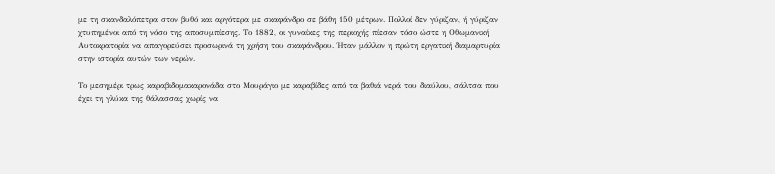με τη σκανδαλόπετρα στον βυθό και αργότερα με σκαφάνδρο σε βάθη 150 μέτρων. Πολλοί δεν γύριζαν, ή γύριζαν χτυπημένοι από τη νόσο της αποσυμπίεσης. Το 1882, οι γυναίκες της περιοχής πίεσαν τόσο ώστε η Οθωμανική Αυτοκρατορία να απαγορεύσει προσωρινά τη χρήση του σκαφάνδρου. Ήταν μάλλον η πρώτη εργατική διαμαρτυρία στην ιστορία αυτών των νερών.

Το μεσημέρι τρως καραβιδομακαρονάδα στο Μουράγιο με καραβίδες από τα βαθιά νερά του διαύλου, σάλτσα που έχει τη γλύκα της θάλασσας χωρίς να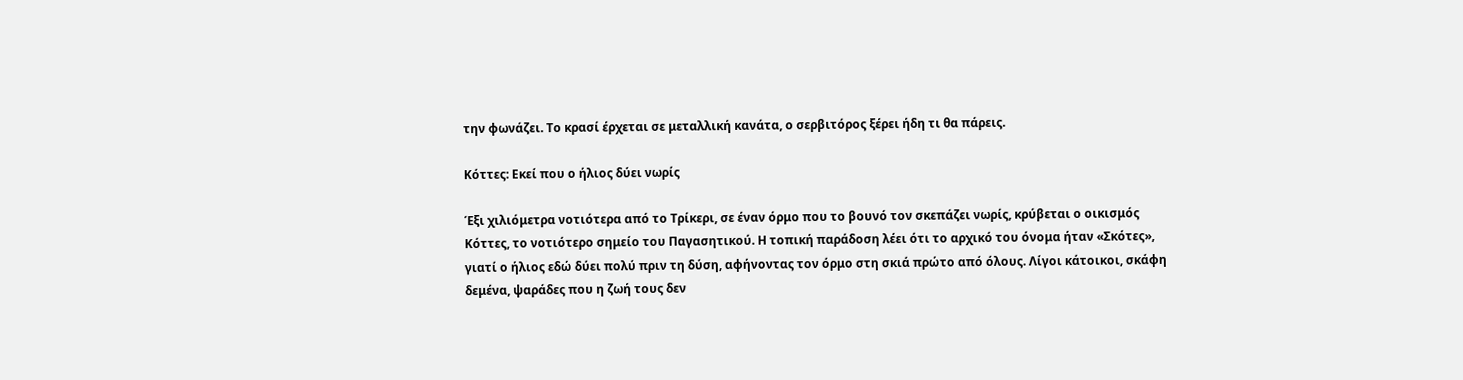την φωνάζει. Το κρασί έρχεται σε μεταλλική κανάτα, ο σερβιτόρος ξέρει ήδη τι θα πάρεις.

Κόττες: Eκεί που ο ήλιος δύει νωρίς

Έξι χιλιόμετρα νοτιότερα από το Τρίκερι, σε έναν όρμο που το βουνό τον σκεπάζει νωρίς, κρύβεται ο οικισμός Κόττες, το νοτιότερο σημείο του Παγασητικού. Η τοπική παράδοση λέει ότι το αρχικό του όνομα ήταν «Σκότες», γιατί ο ήλιος εδώ δύει πολύ πριν τη δύση, αφήνοντας τον όρμο στη σκιά πρώτο από όλους. Λίγοι κάτοικοι, σκάφη δεμένα, ψαράδες που η ζωή τους δεν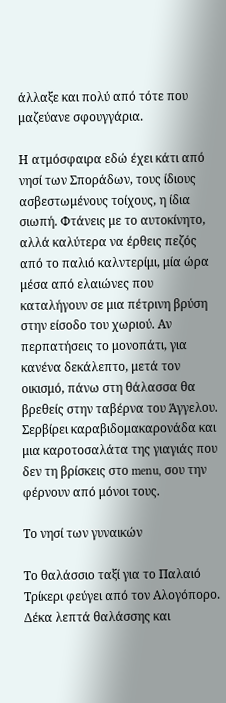άλλαξε και πολύ από τότε που μαζεύανε σφουγγάρια.

Η ατμόσφαιρα εδώ έχει κάτι από νησί των Σποράδων, τους ίδιους ασβεστωμένους τοίχους, η ίδια σιωπή. Φτάνεις με το αυτοκίνητο, αλλά καλύτερα να έρθεις πεζός από το παλιό καλντερίμι, μία ώρα μέσα από ελαιώνες που καταλήγουν σε μια πέτρινη βρύση στην είσοδο του χωριού. Αν περπατήσεις το μονοπάτι, για κανένα δεκάλεπτο, μετά τον οικισμό, πάνω στη θάλασσα θα βρεθείς στην ταβέρνα του Άγγελου. Σερβίρει καραβιδομακαρονάδα και μια καροτοσαλάτα της γιαγιάς που δεν τη βρίσκεις στο menu, σου την φέρνουν από μόνοι τους.

Το νησί των γυναικών

Το θαλάσσιο ταξί για το Παλαιό Τρίκερι φεύγει από τον Αλογόπορο. Δέκα λεπτά θαλάσσης και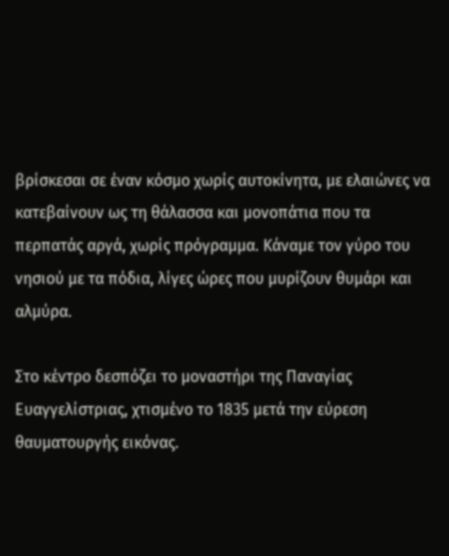βρίσκεσαι σε έναν κόσμο χωρίς αυτοκίνητα, με ελαιώνες να κατεβαίνουν ως τη θάλασσα και μονοπάτια που τα περπατάς αργά, χωρίς πρόγραμμα. Κάναμε τον γύρο του νησιού με τα πόδια, λίγες ώρες που μυρίζουν θυμάρι και αλμύρα.

Στο κέντρο δεσπόζει το μοναστήρι της Παναγίας Ευαγγελίστριας, χτισμένο το 1835 μετά την εύρεση θαυματουργής εικόνας.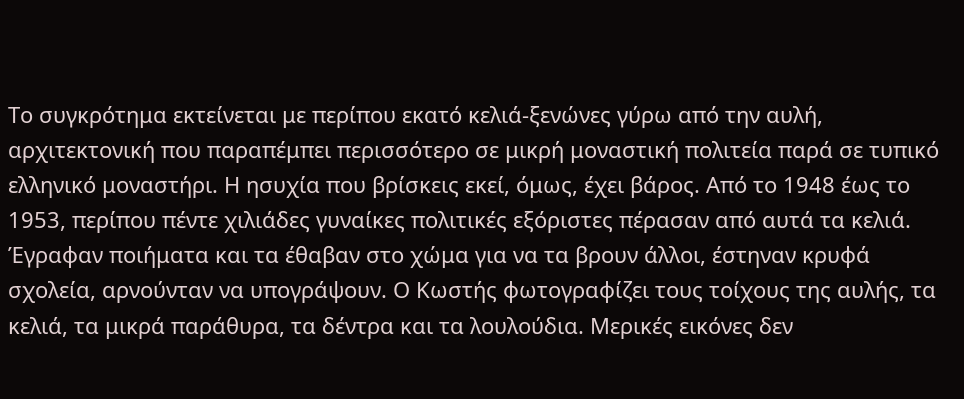Το συγκρότημα εκτείνεται με περίπου εκατό κελιά-ξενώνες γύρω από την αυλή, αρχιτεκτονική που παραπέμπει περισσότερο σε μικρή μοναστική πολιτεία παρά σε τυπικό ελληνικό μοναστήρι. Η ησυχία που βρίσκεις εκεί, όμως, έχει βάρος. Από το 1948 έως το 1953, περίπου πέντε χιλιάδες γυναίκες πολιτικές εξόριστες πέρασαν από αυτά τα κελιά. Έγραφαν ποιήματα και τα έθαβαν στο χώμα για να τα βρουν άλλοι, έστηναν κρυφά σχολεία, αρνούνταν να υπογράψουν. Ο Κωστής φωτογραφίζει τους τοίχους της αυλής, τα κελιά, τα μικρά παράθυρα, τα δέντρα και τα λουλούδια. Μερικές εικόνες δεν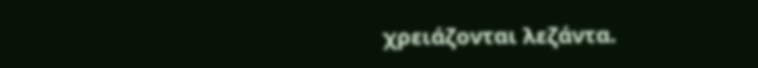χρειάζονται λεζάντα.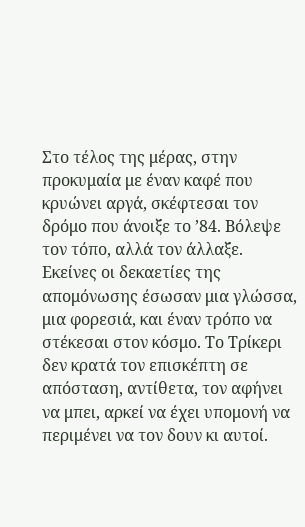Στο τέλος της μέρας, στην προκυμαία με έναν καφέ που κρυώνει αργά, σκέφτεσαι τον δρόμο που άνοιξε το ’84. Βόλεψε τον τόπο, αλλά τον άλλαξε. Εκείνες οι δεκαετίες της απομόνωσης έσωσαν μια γλώσσα, μια φορεσιά, και έναν τρόπο να στέκεσαι στον κόσμο. Το Τρίκερι δεν κρατά τον επισκέπτη σε απόσταση, αντίθετα, τον αφήνει να μπει, αρκεί να έχει υπομονή να περιμένει να τον δουν κι αυτοί.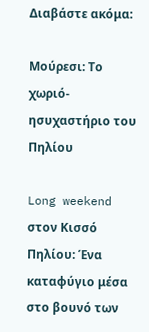Διαβάστε ακόμα:

Μούρεσι: Το χωριό-ησυχαστήριο του Πηλίου

Long weekend στον Κισσό Πηλίου: Ένα καταφύγιο μέσα στο βουνό των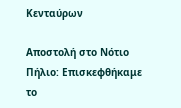Κενταύρων

Αποστολή στο Νότιο Πήλιο: Επισκεφθήκαμε το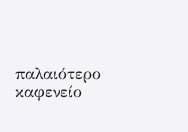παλαιότερο καφενείο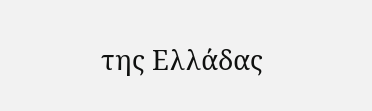της Ελλάδας